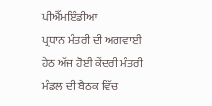ਪੀਐੱਮਇੰਡੀਆ
ਪ੍ਰਧਾਨ ਮੰਤਰੀ ਦੀ ਅਗਵਾਈ ਹੇਠ ਅੱਜ ਹੋਈ ਕੇਂਦਰੀ ਮੰਤਰੀ ਮੰਡਲ ਦੀ ਬੈਠਕ ਵਿੱਚ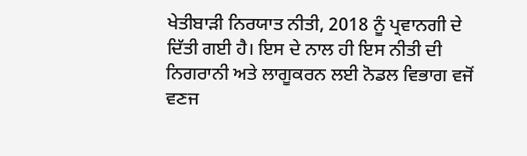ਖੇਤੀਬਾੜੀ ਨਿਰਯਾਤ ਨੀਤੀ, 2018 ਨੂੰ ਪ੍ਰਵਾਨਗੀ ਦੇ ਦਿੱਤੀ ਗਈ ਹੈ। ਇਸ ਦੇ ਨਾਲ ਹੀ ਇਸ ਨੀਤੀ ਦੀ ਨਿਗਰਾਨੀ ਅਤੇ ਲਾਗੂਕਰਨ ਲਈ ਨੋਡਲ ਵਿਭਾਗ ਵਜੋਂ ਵਣਜ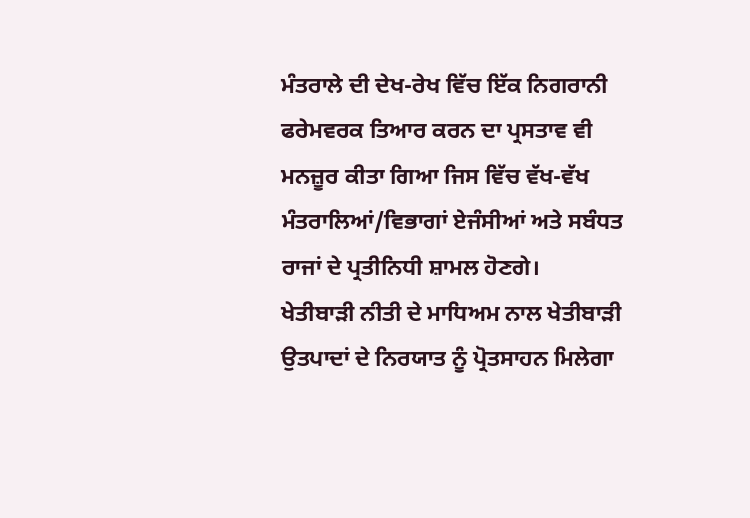ਮੰਤਰਾਲੇ ਦੀ ਦੇਖ-ਰੇਖ ਵਿੱਚ ਇੱਕ ਨਿਗਰਾਨੀ ਫਰੇਮਵਰਕ ਤਿਆਰ ਕਰਨ ਦਾ ਪ੍ਰਸਤਾਵ ਵੀ ਮਨਜ਼ੂਰ ਕੀਤਾ ਗਿਆ ਜਿਸ ਵਿੱਚ ਵੱਖ-ਵੱਖ ਮੰਤਰਾਲਿਆਂ/ਵਿਭਾਗਾਂ ਏਜੰਸੀਆਂ ਅਤੇ ਸਬੰਧਤ ਰਾਜਾਂ ਦੇ ਪ੍ਰਤੀਨਿਧੀ ਸ਼ਾਮਲ ਹੋਣਗੇ।
ਖੇਤੀਬਾੜੀ ਨੀਤੀ ਦੇ ਮਾਧਿਅਮ ਨਾਲ ਖੇਤੀਬਾੜੀ ਉਤਪਾਦਾਂ ਦੇ ਨਿਰਯਾਤ ਨੂੰ ਪ੍ਰੋਤਸਾਹਨ ਮਿਲੇਗਾ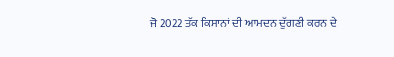ਜੋ 2022 ਤੱਕ ਕਿਸਾਨਾਂ ਦੀ ਆਮਦਨ ਦੁੱਗਣੀ ਕਰਨ ਦੇ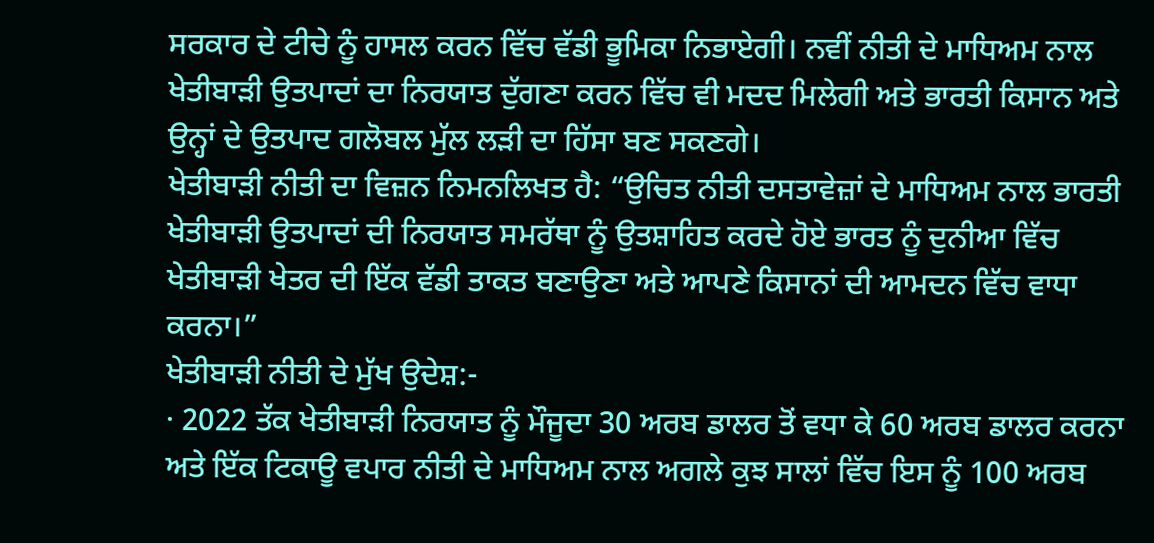ਸਰਕਾਰ ਦੇ ਟੀਚੇ ਨੂੰ ਹਾਸਲ ਕਰਨ ਵਿੱਚ ਵੱਡੀ ਭੂਮਿਕਾ ਨਿਭਾਏਗੀ। ਨਵੀਂ ਨੀਤੀ ਦੇ ਮਾਧਿਅਮ ਨਾਲ ਖੇਤੀਬਾੜੀ ਉਤਪਾਦਾਂ ਦਾ ਨਿਰਯਾਤ ਦੁੱਗਣਾ ਕਰਨ ਵਿੱਚ ਵੀ ਮਦਦ ਮਿਲੇਗੀ ਅਤੇ ਭਾਰਤੀ ਕਿਸਾਨ ਅਤੇ ਉਨ੍ਹਾਂ ਦੇ ਉਤਪਾਦ ਗਲੋਬਲ ਮੁੱਲ ਲੜੀ ਦਾ ਹਿੱਸਾ ਬਣ ਸਕਣਗੇ।
ਖੇਤੀਬਾੜੀ ਨੀਤੀ ਦਾ ਵਿਜ਼ਨ ਨਿਮਨਲਿਖਤ ਹੈ: “ਉਚਿਤ ਨੀਤੀ ਦਸਤਾਵੇਜ਼ਾਂ ਦੇ ਮਾਧਿਅਮ ਨਾਲ ਭਾਰਤੀ ਖੇਤੀਬਾੜੀ ਉਤਪਾਦਾਂ ਦੀ ਨਿਰਯਾਤ ਸਮਰੱਥਾ ਨੂੰ ਉਤਸ਼ਾਹਿਤ ਕਰਦੇ ਹੋਏ ਭਾਰਤ ਨੂੰ ਦੁਨੀਆ ਵਿੱਚ ਖੇਤੀਬਾੜੀ ਖੇਤਰ ਦੀ ਇੱਕ ਵੱਡੀ ਤਾਕਤ ਬਣਾਉਣਾ ਅਤੇ ਆਪਣੇ ਕਿਸਾਨਾਂ ਦੀ ਆਮਦਨ ਵਿੱਚ ਵਾਧਾ ਕਰਨਾ।”
ਖੇਤੀਬਾੜੀ ਨੀਤੀ ਦੇ ਮੁੱਖ ਉਦੇਸ਼:-
· 2022 ਤੱਕ ਖੇਤੀਬਾੜੀ ਨਿਰਯਾਤ ਨੂੰ ਮੌਜੂਦਾ 30 ਅਰਬ ਡਾਲਰ ਤੋਂ ਵਧਾ ਕੇ 60 ਅਰਬ ਡਾਲਰ ਕਰਨਾ ਅਤੇ ਇੱਕ ਟਿਕਾਊ ਵਪਾਰ ਨੀਤੀ ਦੇ ਮਾਧਿਅਮ ਨਾਲ ਅਗਲੇ ਕੁਝ ਸਾਲਾਂ ਵਿੱਚ ਇਸ ਨੂੰ 100 ਅਰਬ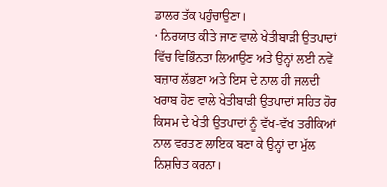ਡਾਲਰ ਤੱਕ ਪਹੁੰਚਾਉਣਾ।
· ਨਿਰਯਾਤ ਕੀਤੇ ਜਾਣ ਵਾਲੇ ਖੇਤੀਬਾੜੀ ਉਤਪਾਦਾਂ ਵਿੱਚ ਵਿਭਿੰਨਤਾ ਲਿਆਉਣ ਅਤੇ ਉਨ੍ਹਾਂ ਲਈ ਨਵੇਂ ਬਜ਼ਾਰ ਲੱਭਣਾ ਅਤੇ ਇਸ ਦੇ ਨਾਲ ਹੀ ਜਲਦੀ ਖਰਾਬ ਹੋਣ ਵਾਲੇ ਖੇਤੀਬਾੜੀ ਉਤਪਾਦਾਂ ਸਹਿਤ ਹੋਰ ਕਿਸਮ ਦੇ ਖੇਤੀ ਉਤਪਾਦਾਂ ਨੂੰ ਵੱਖ-ਵੱਖ ਤਰੀਕਿਆਂ ਨਾਲ ਵਰਤਣ ਲਾਇਕ ਬਣਾ ਕੇ ਉਨ੍ਹਾਂ ਦਾ ਮੁੱਲ ਨਿਸ਼ਚਿਤ ਕਰਨਾ।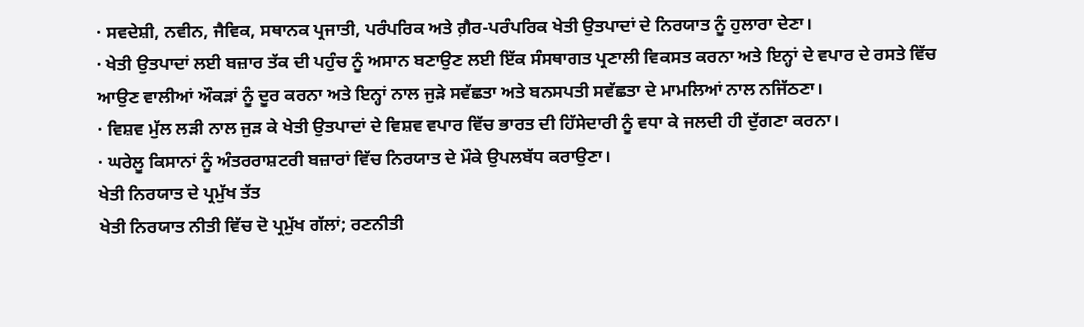· ਸਵਦੇਸ਼ੀ, ਨਵੀਨ, ਜੈਵਿਕ, ਸਥਾਨਕ ਪ੍ਰਜਾਤੀ, ਪਰੰਪਰਿਕ ਅਤੇ ਗ਼ੈਰ-ਪਰੰਪਰਿਕ ਖੇਤੀ ਉਤਪਾਦਾਂ ਦੇ ਨਿਰਯਾਤ ਨੂੰ ਹੁਲਾਰਾ ਦੇਣਾ।
· ਖੇਤੀ ਉਤਪਾਦਾਂ ਲਈ ਬਜ਼ਾਰ ਤੱਕ ਦੀ ਪਹੁੰਚ ਨੂੰ ਅਸਾਨ ਬਣਾਉਣ ਲਈ ਇੱਕ ਸੰਸਥਾਗਤ ਪ੍ਰਣਾਲੀ ਵਿਕਸਤ ਕਰਨਾ ਅਤੇ ਇਨ੍ਹਾਂ ਦੇ ਵਪਾਰ ਦੇ ਰਸਤੇ ਵਿੱਚ ਆਉਣ ਵਾਲੀਆਂ ਔਕੜਾਂ ਨੂੰ ਦੂਰ ਕਰਨਾ ਅਤੇ ਇਨ੍ਹਾਂ ਨਾਲ ਜੁੜੇ ਸਵੱਛਤਾ ਅਤੇ ਬਨਸਪਤੀ ਸਵੱਛਤਾ ਦੇ ਮਾਮਲਿਆਂ ਨਾਲ ਨਜਿੱਠਣਾ।
· ਵਿਸ਼ਵ ਮੁੱਲ ਲੜੀ ਨਾਲ ਜੁੜ ਕੇ ਖੇਤੀ ਉਤਪਾਦਾਂ ਦੇ ਵਿਸ਼ਵ ਵਪਾਰ ਵਿੱਚ ਭਾਰਤ ਦੀ ਹਿੱਸੇਦਾਰੀ ਨੂੰ ਵਧਾ ਕੇ ਜਲਦੀ ਹੀ ਦੁੱਗਣਾ ਕਰਨਾ।
· ਘਰੇਲੂ ਕਿਸਾਨਾਂ ਨੂੰ ਅੰਤਰਰਾਸ਼ਟਰੀ ਬਜ਼ਾਰਾਂ ਵਿੱਚ ਨਿਰਯਾਤ ਦੇ ਮੌਕੇ ਉਪਲਬੱਧ ਕਰਾਉਣਾ।
ਖੇਤੀ ਨਿਰਯਾਤ ਦੇ ਪ੍ਰਮੁੱਖ ਤੱਤ
ਖੇਤੀ ਨਿਰਯਾਤ ਨੀਤੀ ਵਿੱਚ ਦੋ ਪ੍ਰਮੁੱਖ ਗੱਲਾਂ; ਰਣਨੀਤੀ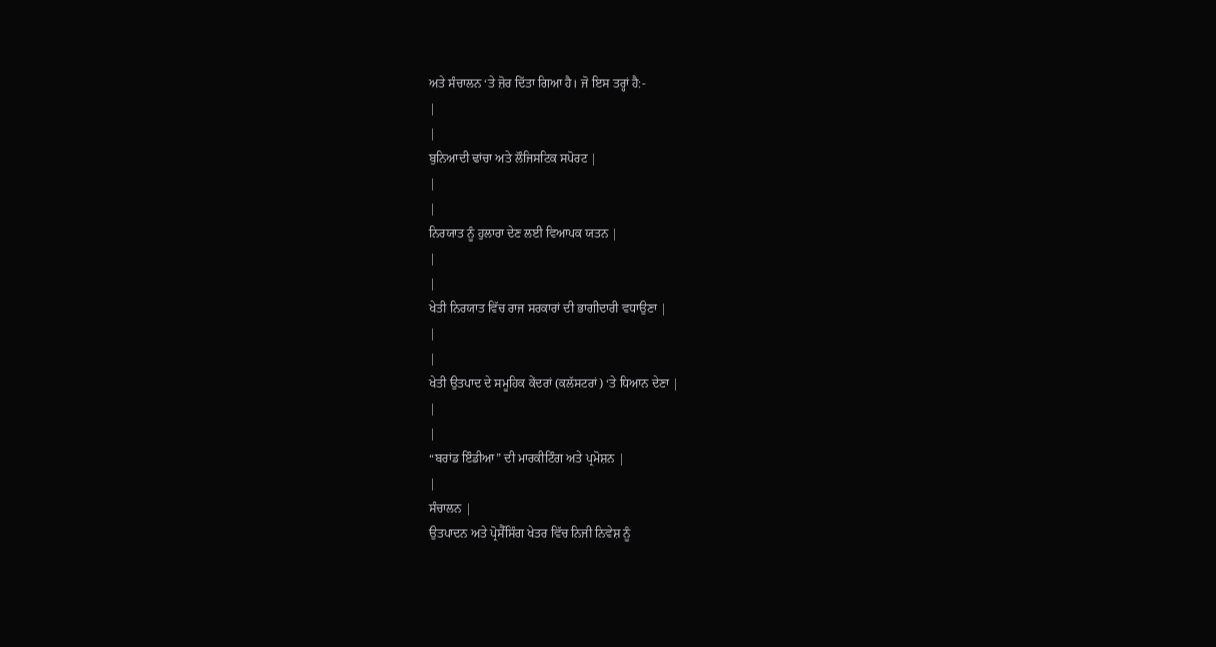ਅਤੇ ਸੰਚਾਲਨ ‘ਤੇ ਜ਼ੋਰ ਦਿੱਤਾ ਗਿਆ ਹੈ। ਜੋ ਇਸ ਤਰ੍ਹਾਂ ਹੈ:-
|
|
ਬੁਨਿਆਦੀ ਢਾਂਚਾ ਅਤੇ ਲੌਜਿਸਟਿਕ ਸਪੋਰਟ |
|
|
ਨਿਰਯਾਤ ਨੂੰ ਹੁਲਾਰਾ ਦੇਣ ਲਈ ਵਿਆਪਕ ਯਤਨ |
|
|
ਖੇਤੀ ਨਿਰਯਾਤ ਵਿੱਚ ਰਾਜ ਸਰਕਾਰਾਂ ਦੀ ਭਾਗੀਦਾਰੀ ਵਧਾਉਣਾ |
|
|
ਖੇਤੀ ਉਤਪਾਦ ਦੇ ਸਮੂਹਿਕ ਕੇਂਦਰਾਂ (ਕਲੱਸਟਰਾਂ) ‘ਤੇ ਧਿਆਨ ਦੇਣਾ |
|
|
“ਬਰਾਂਡ ਇੰਡੀਆ” ਦੀ ਮਾਰਕੀਟਿੰਗ ਅਤੇ ਪ੍ਰਮੋਸ਼ਨ |
|
ਸੰਚਾਲਨ |
ਉਤਪਾਦਨ ਅਤੇ ਪ੍ਰੋਸੈੱਸਿੰਗ ਖੇਤਰ ਵਿੱਚ ਨਿਜੀ ਨਿਵੇਸ਼ ਨੂੰ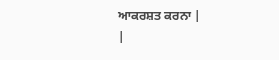ਆਕਰਸ਼ਤ ਕਰਨਾ |
|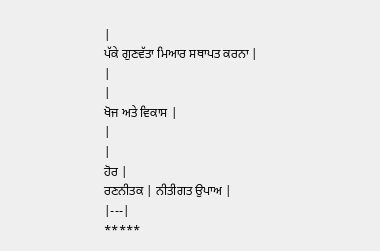|
ਪੱਕੇ ਗੁਣਵੱਤਾ ਮਿਆਰ ਸਥਾਪਤ ਕਰਨਾ |
|
|
ਖੋਜ ਅਤੇ ਵਿਕਾਸ |
|
|
ਹੋਰ |
ਰਣਨੀਤਕ | ਨੀਤੀਗਤ ਉਪਾਅ |
|---|
*****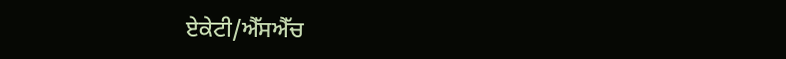ਏਕੇਟੀ/ਐੱਸਐੱਚ